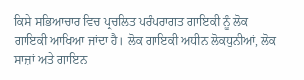ਕਿਸੇ ਸਭਿਆਚਾਰ ਵਿਚ ਪ੍ਰਚਲਿਤ ਪਰੰਪਰਾਗਤ ਗਾਇਕੀ ਨੂੰ ਲੋਕ ਗਾਇਕੀ ਆਖਿਆ ਜਾਂਦਾ ਹੈ। ਲੋਕ ਗਾਇਕੀ ਅਧੀਨ ਲੋਕਧੁਨੀਆਂ, ਲੋਕ ਸਾਜ਼ਾਂ ਅਤੇ ਗਾਇਨ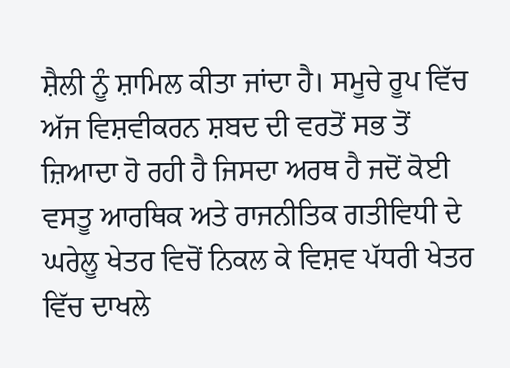ਸ਼ੈਲੀ ਨੂੰ ਸ਼ਾਮਿਲ ਕੀਤਾ ਜਾਂਦਾ ਹੈ। ਸਮੂਚੇ ਰੂਪ ਵਿੱਚ ਅੱਜ ਵਿਸ਼ਵੀਕਰਨ ਸ਼ਬਦ ਦੀ ਵਰਤੋਂ ਸਭ ਤੋਂ ਜ਼ਿਆਦਾ ਹੋ ਰਹੀ ਹੈ ਜਿਸਦਾ ਅਰਥ ਹੈ ਜਦੋਂ ਕੋਈ ਵਸਤੂ ਆਰਥਿਕ ਅਤੇ ਰਾਜਨੀਤਿਕ ਗਤੀਵਿਧੀ ਦੇ ਘਰੇਲੂ ਖੇਤਰ ਵਿਚੋਂ ਨਿਕਲ ਕੇ ਵਿਸ਼ਵ ਪੱਧਰੀ ਖੇਤਰ ਵਿੱਚ ਦਾਖਲੇ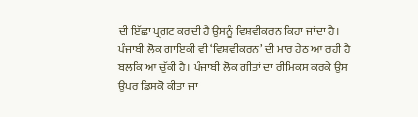ਦੀ ਇੱਛਾ ਪ੍ਰਗਟ ਕਰਦੀ ਹੈ ਉਸਨੂੰ ਵਿਸ਼ਵੀਕਰਨ ਕਿਹਾ ਜਾਂਦਾ ਹੈ। ਪੰਜਾਬੀ ਲੋਕ ਗਾਇਕੀ ਵੀ ‘ਵਿਸ਼ਵੀਕਰਨ’ ਦੀ ਮਾਰ ਹੇਠ ਆ ਰਹੀ ਹੈ ਬਲਕਿ ਆ ਚੁੱਕੀ ਹੈ। ਪੰਜਾਬੀ ਲੋਕ ਗੀਤਾਂ ਦਾ ਰੀਮਿਕਸ ਕਰਕੇ ਉਸ ਉਪਰ ਡਿਸਕੋ ਕੀਤਾ ਜਾ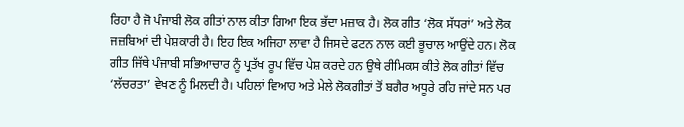ਰਿਹਾ ਹੈ ਜੋ ਪੰਜਾਬੀ ਲੋਕ ਗੀਤਾਂ ਨਾਲ ਕੀਤਾ ਗਿਆ ਇਕ ਭੱਦਾ ਮਜ਼ਾਕ ਹੈ। ਲੋਕ ਗੀਤ ‘ਲੋਕ ਸੱਧਰਾਂ’ ਅਤੇ ਲੋਕ ਜਜ਼ਬਿਆਂ ਦੀ ਪੇਸ਼ਕਾਰੀ ਹੈ। ਇਹ ਇਕ ਅਜਿਹਾ ਲਾਵਾ ਹੈ ਜਿਸਦੇ ਫਟਨ ਨਾਲ ਕਈ ਭੂਚਾਲ ਆਉਂਦੇ ਹਨ। ਲੋਕ ਗੀਤ ਜਿੱਥੇ ਪੰਜਾਬੀ ਸਭਿਆਚਾਰ ਨੂੰ ਪ੍ਰਤੱਖ ਰੂਪ ਵਿੱਚ ਪੇਸ਼ ਕਰਦੇ ਹਨ ਉਥੇ ਰੀਮਿਕਸ ਕੀਤੇ ਲੋਕ ਗੀਤਾਂ ਵਿੱਚ ‘ਲੱਚਰਤਾ’ ਵੇਖਣ ਨੂੰ ਮਿਲਦੀ ਹੈ। ਪਹਿਲਾਂ ਵਿਆਹ ਅਤੇ ਮੇਲੇ ਲੋਕਗੀਤਾਂ ਤੋਂ ਬਗੈਰ ਅਧੂਰੇ ਰਹਿ ਜਾਂਦੇ ਸਨ ਪਰ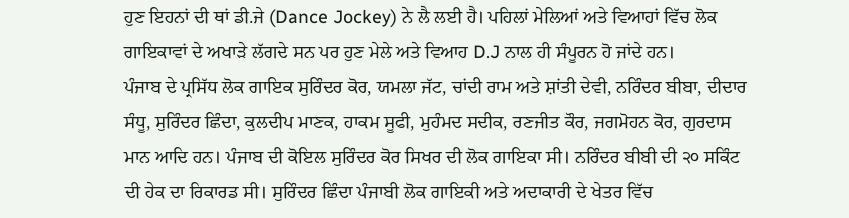ਹੁਣ ਇਹਨਾਂ ਦੀ ਥਾਂ ਡੀ.ਜੇ (Dance Jockey) ਨੇ ਲੈ ਲਈ ਹੈ। ਪਹਿਲਾਂ ਮੇਲਿਆਂ ਅਤੇ ਵਿਆਹਾਂ ਵਿੱਚ ਲੋਕ ਗਾਇਕਾਵਾਂ ਦੇ ਅਖਾੜੇ ਲੱਗਦੇ ਸਨ ਪਰ ਹੁਣ ਮੇਲੇ ਅਤੇ ਵਿਆਹ D.J ਨਾਲ ਹੀ ਸੰਪੂਰਨ ਹੋ ਜਾਂਦੇ ਹਨ।
ਪੰਜਾਬ ਦੇ ਪ੍ਰਸਿੱਧ ਲੋਕ ਗਾਇਕ ਸੁਰਿੰਦਰ ਕੋਰ, ਯਮਲਾ ਜੱਟ, ਚਾਂਦੀ ਰਾਮ ਅਤੇ ਸ਼ਾਂਤੀ ਦੇਵੀ, ਨਰਿੰਦਰ ਬੀਬਾ, ਦੀਦਾਰ ਸੰਧੂ, ਸੁਰਿੰਦਰ ਛਿੰਦਾ, ਕੁਲਦੀਪ ਮਾਣਕ, ਹਾਕਮ ਸੂਫੀ, ਮੁਹੰਮਦ ਸਦੀਕ, ਰਣਜੀਤ ਕੌਰ, ਜਗਮੋਹਨ ਕੋਰ, ਗੁਰਦਾਸ ਮਾਨ ਆਦਿ ਹਨ। ਪੰਜਾਬ ਦੀ ਕੋਇਲ ਸੁਰਿੰਦਰ ਕੋਰ ਸਿਖਰ ਦੀ ਲੋਕ ਗਾਇਕਾ ਸੀ। ਨਰਿੰਦਰ ਬੀਬੀ ਦੀ ੨੦ ਸਕਿੰਟ ਦੀ ਹੇਕ ਦਾ ਰਿਕਾਰਡ ਸੀ। ਸੁਰਿੰਦਰ ਛਿੰਦਾ ਪੰਜਾਬੀ ਲੋਕ ਗਾਇਕੀ ਅਤੇ ਅਦਾਕਾਰੀ ਦੇ ਖੇਤਰ ਵਿੱਚ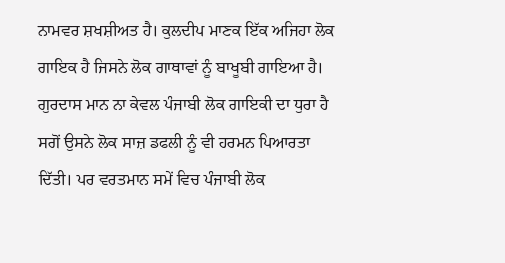ਨਾਮਵਰ ਸ਼ਖਸ਼ੀਅਤ ਹੈ। ਕੁਲਦੀਪ ਮਾਣਕ ਇੱਕ ਅਜਿਹਾ ਲੋਕ ਗਾਇਕ ਹੈ ਜਿਸਨੇ ਲੋਕ ਗਾਥਾਵਾਂ ਨੂੰ ਬਾਖੂਬੀ ਗਾਇਆ ਹੈ।
ਗੁਰਦਾਸ ਮਾਨ ਨਾ ਕੇਵਲ ਪੰਜਾਬੀ ਲੋਕ ਗਾਇਕੀ ਦਾ ਧੁਰਾ ਹੈ ਸਗੋਂ ਉਸਨੇ ਲੋਕ ਸਾਜ਼ ਡਫਲੀ ਨੂੰ ਵੀ ਹਰਮਨ ਪਿਆਰਤਾ ਦਿੱਤੀ। ਪਰ ਵਰਤਮਾਨ ਸਮੇਂ ਵਿਚ ਪੰਜਾਬੀ ਲੋਕ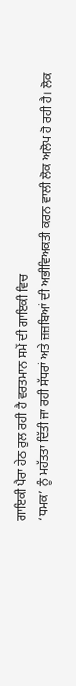ਗਾਇਕੀ ਪੈਰਾ ਹੇਠ ਰੁਲ ਰਹੀ ਹੈ ਵਰਤਮਾਨ ਸਮੇਂ ਦੀ ਗਾਇਕੀ ਵਿਚ
‘ਧਮਕ’ ਨੂੰ ਮਹੱਤਤਾ ਦਿੱਤੀ ਜਾ ਰਹੀ ਸੱਧਰਾਂ ਅਤੇ ਜ਼ਜ਼ਬਿਆਂ ਦੀ ਅਭੀਵਿਅਕਤੀ ਕਰਨ ਵਾਲੀ ਲੋਕ ਅਲੋਪ ਹੋ ਰਹੀ ਹੈ। ਲੋਕ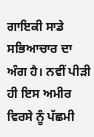ਗਾਇਕੀ ਸਾਡੇ ਸਭਿਆਚਾਰ ਦਾ ਅੰਗ ਹੈ। ਨਵੀਂ ਪੀੜੀ ਹੀ ਇਸ ਅਮੀਰ ਵਿਰਸੇ ਨੂੰ ਪੱਛਮੀ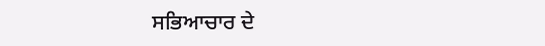ਸਭਿਆਚਾਰ ਦੇ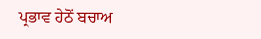ਪ੍ਰਭਾਵ ਹੇਠੋਂ ਬਚਾਅ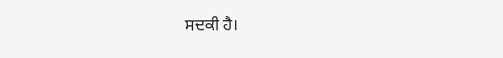ਸਦਕੀ ਹੈ।